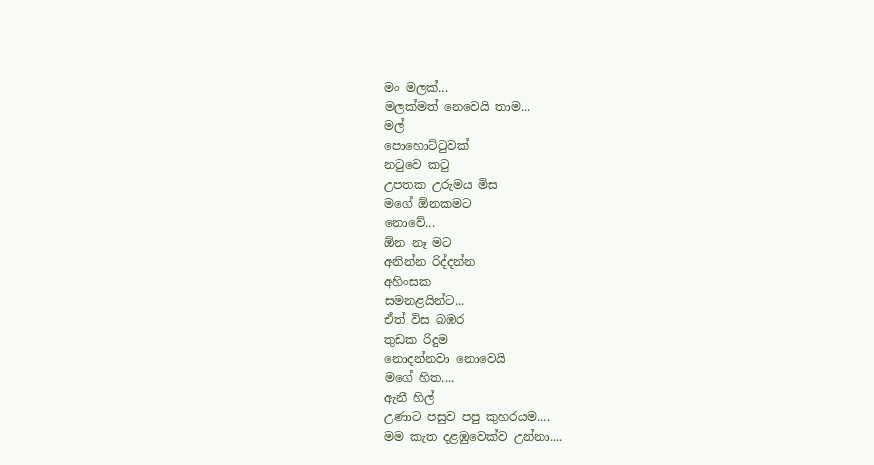මං මලක්...
මලක්මත් නෙවෙයි තාම...
මල්
පොහොට්ටුවක්
නටුවෙ කටු
උපතක උරුමය මිස
මගේ ඕනකමට
නොවේ...
ඕන නෑ මට
අනින්න රිද්දන්න
අහිංසක
සමනළයින්ට...
ඒත් විස බඹර
තුඩක රිදුම
නොදන්නවා නොවෙයි
මගේ හිත....
ඇනී හිල්
උණාට පසුව පපු කුහරයම....
මම කැත දළඹුවෙක්ව උන්නා....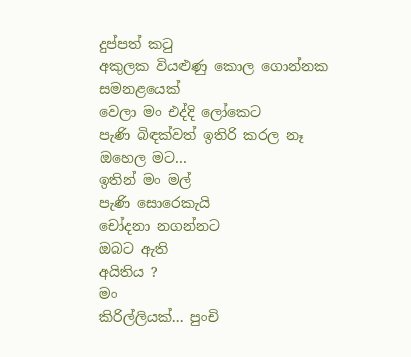දුප්පත් කටු
අකුලක වියළුණු කොල ගොන්නක
සමනළයෙක්
වෙලා මං එද්දි ලෝකෙට
පැණි බිඳක්වත් ඉතිරි කරල නෑ
ඔහෙල මට...
ඉතින් මං මල්
පැණි සොරෙකැයි
චෝදනා නගන්නට
ඔබට ඇති
අයිතිය ?
මං
කිරිල්ලියක්... පුංචි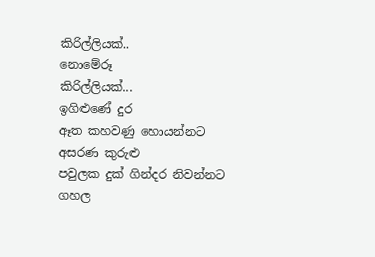කිරිල්ලියක්..
නොමේරූ
කිරිල්ලියක්...
ඉගිළුණේ දුර
ඈත කහවණු හොයන්නට
අසරණ කුරුළු
පවුලක දුක් ගින්දර නිවන්නට
ගහල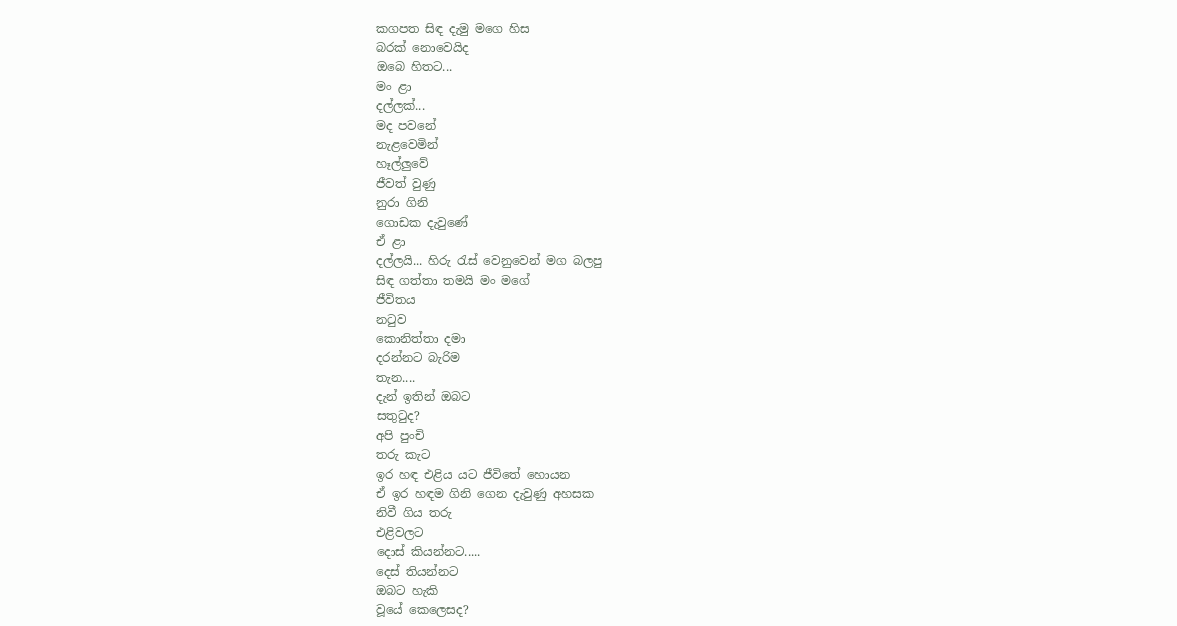කගපත සිඳ දැමු මගෙ හිස
බරක් නොවෙයිද
ඔබෙ හිතට...
මං ළා
දල්ලක්...
මද පවනේ
නැළවෙමින්
හෑල්ලුවේ
ජීවත් වුණු
නුරා ගිනි
ගොඩක දැවුණේ
ඒ ළා
දල්ලයි... හිරු රැස් වෙනුවෙන් මග බලපු
සිඳ ගත්තා තමයි මං මගේ
ජීවිතය
නටුව
කොනිත්තා දමා
දරන්නට බැරිම
තැන....
දැන් ඉතින් ඔබට
සතුටුද?
අපි පුංචි
තරු කැට
ඉර හඳ එළිය යට ජීවිතේ හොයන
ඒ ඉර හඳම ගිනි ගෙන දැවුණු අහසක
නිවී ගිය තරු
එළිවලට
දොස් කියන්නට.....
දෙස් තියන්නට
ඔබට හැකි
වූයේ කෙලෙසද?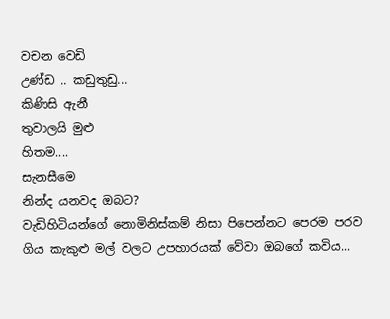වචන වෙඩි
උණ්ඩ .. කඩුතුඩු...
කිණිසි ඇනී
තුවාලයි මුළු
හිතම....
සැනසීමෙ
නින්ද යනවද ඔබට?
වැඩිහිටියන්ගේ නොමිනිස්කම් නිසා පිපෙන්නට පෙරම පරව ගිය කැකුළු මල් වලට උපහාරයක් වේවා ඔබගේ කවිය...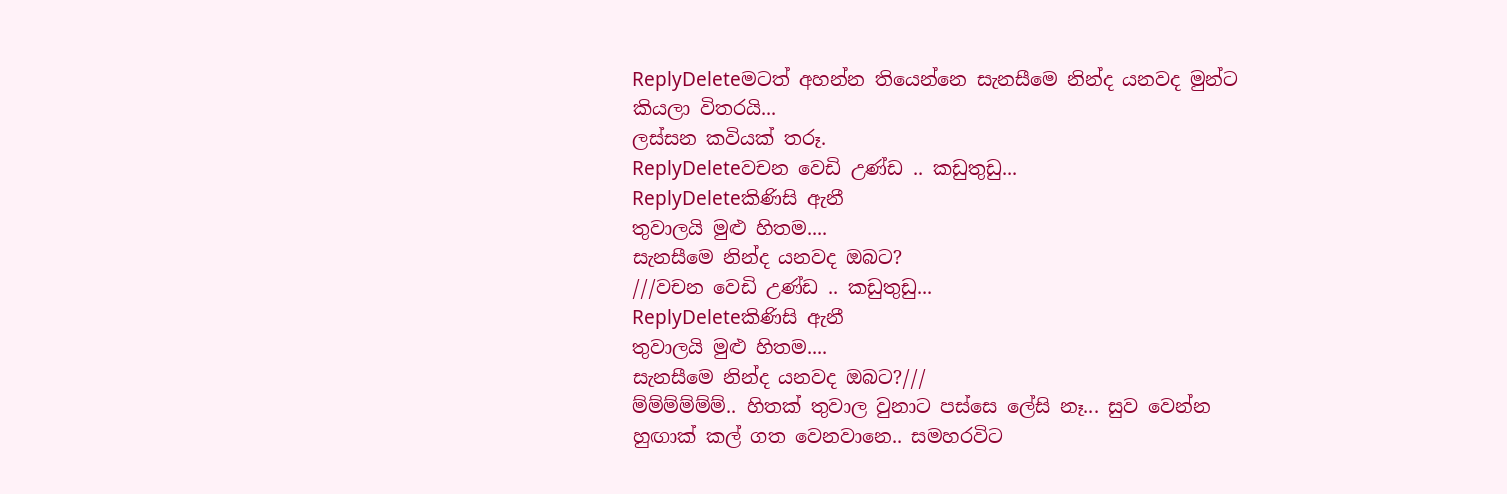ReplyDeleteමටත් අහන්න තියෙන්නෙ සැනසීමෙ නින්ද යනවද මුන්ට කියලා විතරයි...
ලස්සන කවියක් තරූ.
ReplyDeleteවචන වෙඩි උණ්ඩ .. කඩුතුඩු...
ReplyDeleteකිණිසි ඇනී
තුවාලයි මුළු හිතම....
සැනසීමෙ නින්ද යනවද ඔබට?
///වචන වෙඩි උණ්ඩ .. කඩුතුඩු...
ReplyDeleteකිණිසි ඇනී
තුවාලයි මුළු හිතම....
සැනසීමෙ නින්ද යනවද ඔබට?///
ම්ම්ම්ම්ම්ම්.. හිතක් තුවාල වුනාට පස්සෙ ලේසි නෑ... සුව වෙන්න හුඟාක් කල් ගත වෙනවානෙ.. සමහරවිට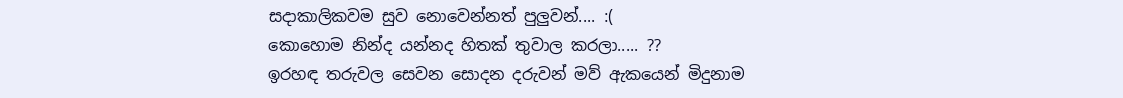සදාකාලිකවම සුව නොවෙන්නත් පුලුවන්.... :(
කොහොම නින්ද යන්නද හිතක් තුවාල කරලා..... ??
ඉරහඳ තරුවල සෙවන සොදන දරුවන් මව් ඇකයෙන් මිදුනාම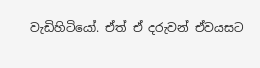වැඩිහිටියෝ. ඒත් ඒ දරුවන් ඒවයසට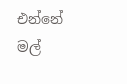එන්නේ මල්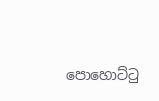පොහොට්ටු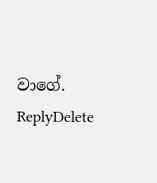වාගේ.
ReplyDelete